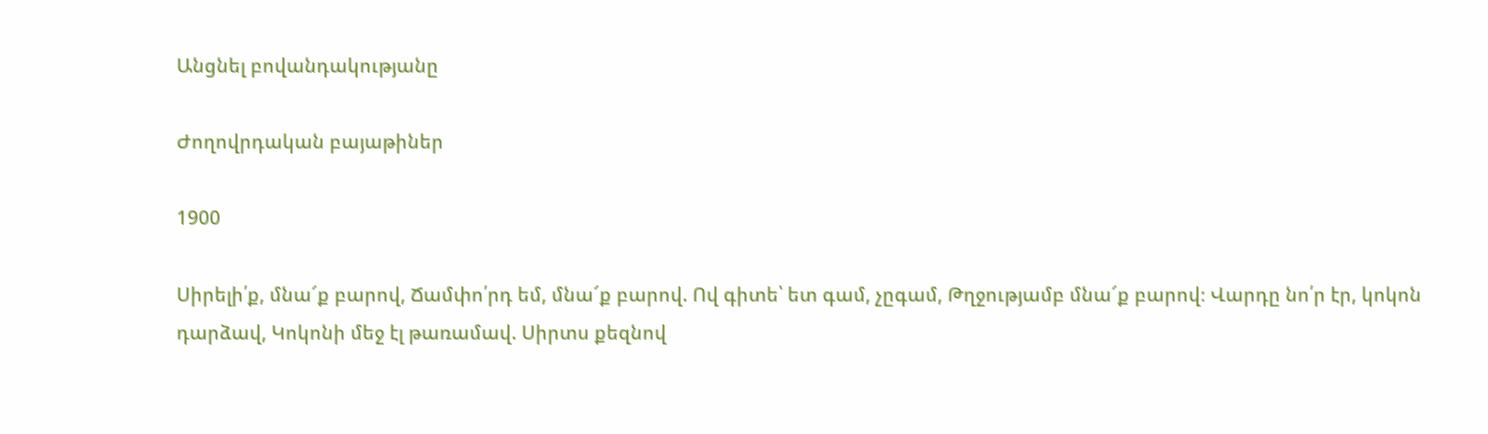Անցնել բովանդակությանը

Ժողովրդական բայաթիներ

1900

Սիրելի՛ք, մնա՜ք բարով, Ճամփո՛րդ եմ, մնա՜ք բարով. Ով գիտե՝ ետ գամ, չըգամ, Թղջությամբ մնա՜ք բարով։ Վարդը նո՛ր էր, կոկոն դարձավ, Կոկոնի մեջ էլ թառամավ. Սիրտս քեզնով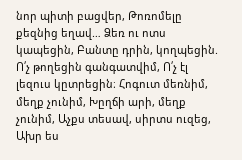նոր պիտի բացվեր, Թոռոմելը քեզնից եղավ… Ձեռ ու ոտս կապեցին, Բանտը դրին, կողպեցին. Ո՛չ թողեցին գանգատվիմ, Ո՛չ էլ լեզուս կըտրեցին։ Հոգուտ մեռնիմ, մեղք չունիմ, Խըղճի արի, մեղք չունիմ, Աչքս տեսավ, սիրտս ուզեց, Ախր ես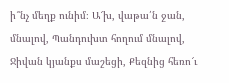ի՞նչ մեղք ունիմ։ Ա՜խ, վաթա՛ն ջան, մնալով, Պանդուխտ հողում մնալով, Ջիվան կյանքս մաշեցի, Քեզնից հեռո՜ւ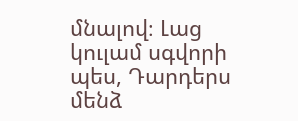մնալով։ Լաց կուլամ սգվորի պես, Դարդերս մենձ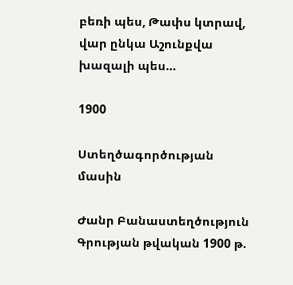բեռի պես, Թափս կտրավ, վար ընկա Աշունքվա խազալի պես…

1900

Ստեղծագործության մասին

Ժանր Բանաստեղծություն
Գրության թվական 1900 թ.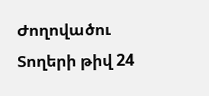Ժողովածու
Տողերի թիվ 24